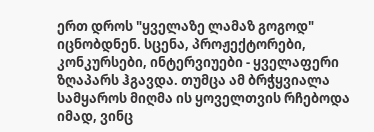ერთ დროს "ყველაზე ლამაზ გოგოდ" იცნობდნენ. სცენა, პროჟექტორები, კონკურსები, ინტერვიუები - ყველაფერი ზღაპარს ჰგავდა. თუმცა ამ ბრჭყვიალა სამყაროს მიღმა ის ყოველთვის რჩებოდა იმად, ვინც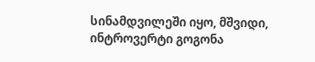სინამდვილეში იყო, მშვიდი, ინტროვერტი გოგონა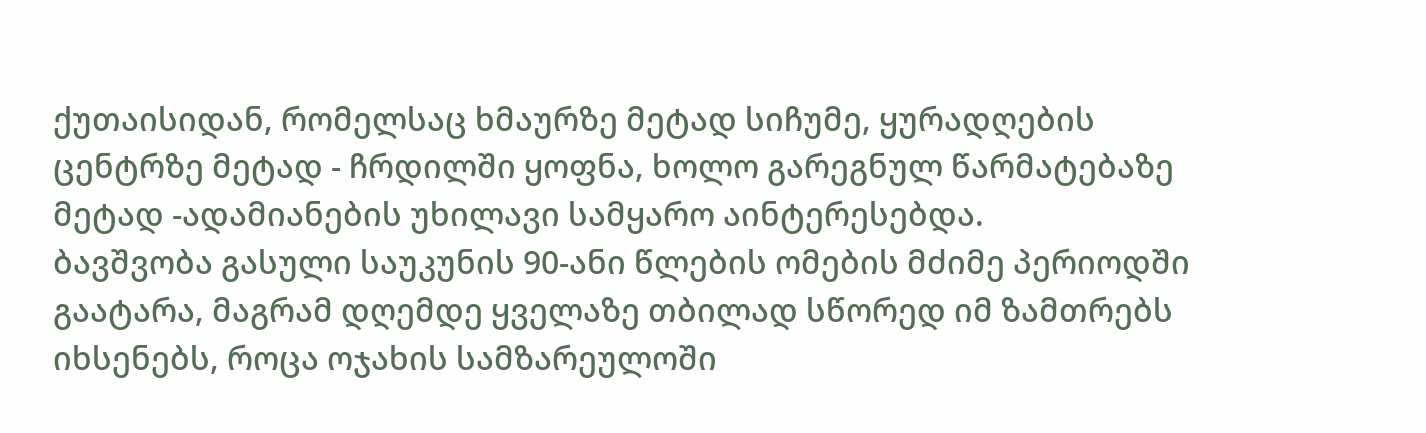ქუთაისიდან, რომელსაც ხმაურზე მეტად სიჩუმე, ყურადღების ცენტრზე მეტად - ჩრდილში ყოფნა, ხოლო გარეგნულ წარმატებაზე მეტად -ადამიანების უხილავი სამყარო აინტერესებდა.
ბავშვობა გასული საუკუნის 90-ანი წლების ომების მძიმე პერიოდში გაატარა, მაგრამ დღემდე ყველაზე თბილად სწორედ იმ ზამთრებს იხსენებს, როცა ოჯახის სამზარეულოში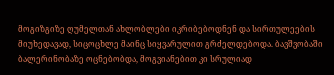მოგიზგიზე ღუმელთან ახლობლები იკრიბებოდნენ და სირთულეების მიუხედავად, სიცოცხლე მაინც სიყვარულით გრძელდებოდა. ბავშვობაში ბალერინობაზე ოცნებობდა, მოგვიანებით კი სრულიად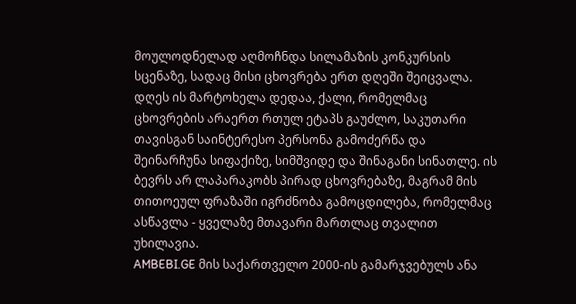მოულოდნელად აღმოჩნდა სილამაზის კონკურსის სცენაზე, სადაც მისი ცხოვრება ერთ დღეში შეიცვალა.
დღეს ის მარტოხელა დედაა, ქალი, რომელმაც ცხოვრების არაერთ რთულ ეტაპს გაუძლო, საკუთარი თავისგან საინტერესო პერსონა გამოძერწა და შეინარჩუნა სიფაქიზე, სიმშვიდე და შინაგანი სინათლე. ის ბევრს არ ლაპარაკობს პირად ცხოვრებაზე, მაგრამ მის თითოეულ ფრაზაში იგრძნობა გამოცდილება, რომელმაც ასწავლა - ყველაზე მთავარი მართლაც თვალით უხილავია.
AMBEBI.GE მის საქართველო 2000-ის გამარჯვებულს ანა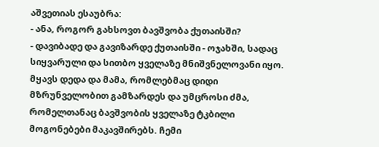აშვეთიას ესაუბრა:
- ანა, როგორ გახსოვთ ბავშვობა ქუთაისში?
- დავიბადე და გავიზარდე ქუთაისში - ოჯახში, სადაც სიყვარული და სითბო ყველაზე მნიშვნელოვანი იყო. მყავს დედა და მამა, რომლებმაც დიდი მზრუნველობით გამზარდეს და უმცროსი ძმა, რომელთანაც ბავშვობის ყველაზე ტკბილი მოგონებები მაკავშირებს. ჩემი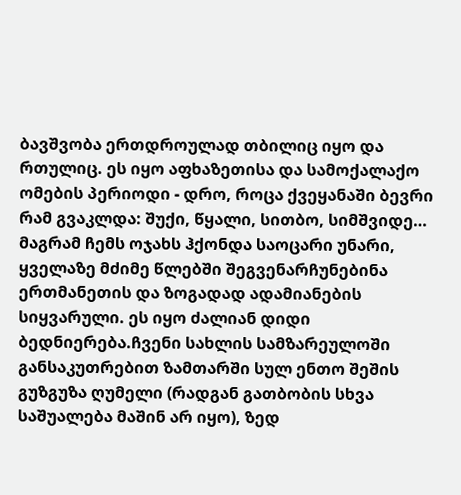ბავშვობა ერთდროულად თბილიც იყო და რთულიც. ეს იყო აფხაზეთისა და სამოქალაქო ომების პერიოდი - დრო, როცა ქვეყანაში ბევრი რამ გვაკლდა: შუქი, წყალი, სითბო, სიმშვიდე… მაგრამ ჩემს ოჯახს ჰქონდა საოცარი უნარი, ყველაზე მძიმე წლებში შეგვენარჩუნებინა ერთმანეთის და ზოგადად ადამიანების სიყვარული. ეს იყო ძალიან დიდი ბედნიერება.ჩვენი სახლის სამზარეულოში განსაკუთრებით ზამთარში სულ ენთო შეშის გუზგუზა ღუმელი (რადგან გათბობის სხვა საშუალება მაშინ არ იყო), ზედ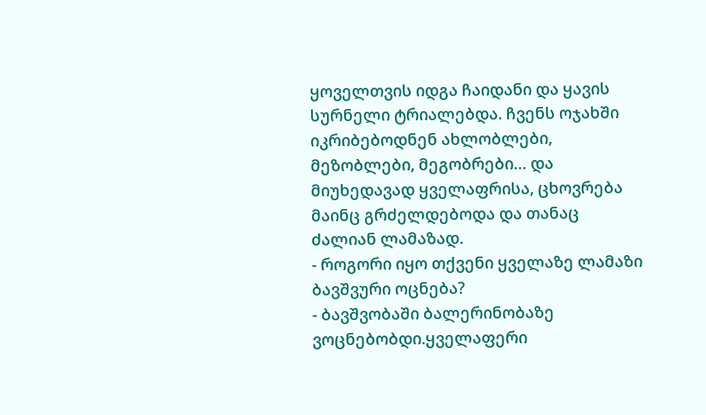ყოველთვის იდგა ჩაიდანი და ყავის სურნელი ტრიალებდა. ჩვენს ოჯახში იკრიბებოდნენ ახლობლები, მეზობლები, მეგობრები… და მიუხედავად ყველაფრისა, ცხოვრება მაინც გრძელდებოდა და თანაც ძალიან ლამაზად.
- როგორი იყო თქვენი ყველაზე ლამაზი ბავშვური ოცნება?
- ბავშვობაში ბალერინობაზე ვოცნებობდი.ყველაფერი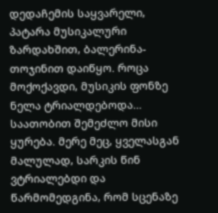დედაჩემის საყვარელი, პატარა მუსიკალური ზარდახშით, ბალერინა-თოჯინით დაიწყო. როცა მოქოქავდი, მუსიკის ფონზე ნელა ტრიალდებოდა… საათობით შემეძლო მისი ყურება. მერე მეც, ყველასგან მალულად, სარკის წინ ვტრიალებდი და წარმომედგინა, რომ სცენაზე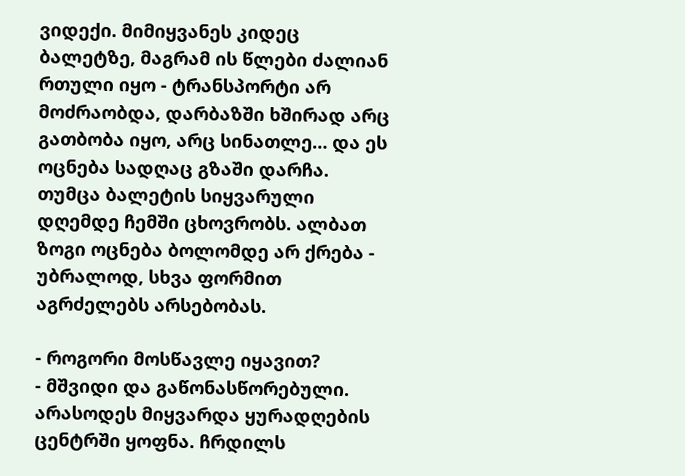ვიდექი. მიმიყვანეს კიდეც ბალეტზე, მაგრამ ის წლები ძალიან რთული იყო - ტრანსპორტი არ მოძრაობდა, დარბაზში ხშირად არც გათბობა იყო, არც სინათლე… და ეს ოცნება სადღაც გზაში დარჩა. თუმცა ბალეტის სიყვარული დღემდე ჩემში ცხოვრობს. ალბათ ზოგი ოცნება ბოლომდე არ ქრება - უბრალოდ, სხვა ფორმით აგრძელებს არსებობას.

- როგორი მოსწავლე იყავით?
- მშვიდი და გაწონასწორებული. არასოდეს მიყვარდა ყურადღების ცენტრში ყოფნა. ჩრდილს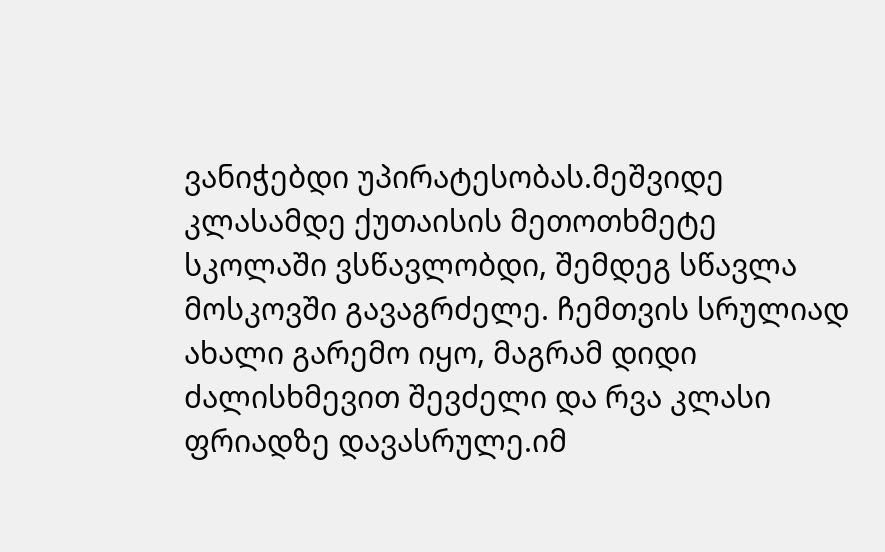ვანიჭებდი უპირატესობას.მეშვიდე კლასამდე ქუთაისის მეთოთხმეტე სკოლაში ვსწავლობდი, შემდეგ სწავლა მოსკოვში გავაგრძელე. ჩემთვის სრულიად ახალი გარემო იყო, მაგრამ დიდი ძალისხმევით შევძელი და რვა კლასი ფრიადზე დავასრულე.იმ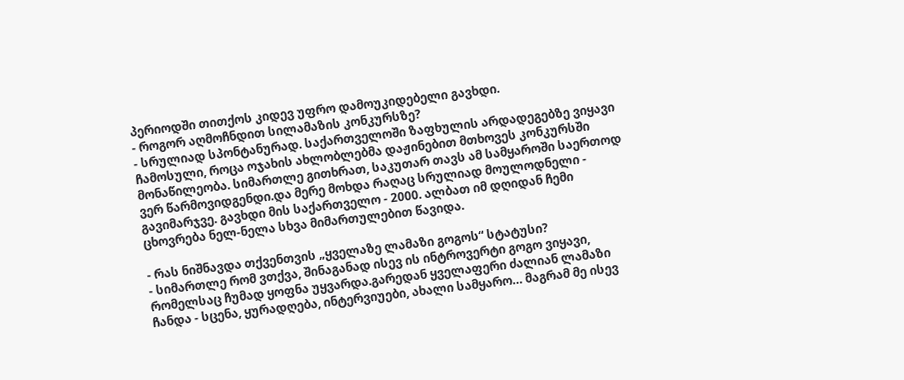პერიოდში თითქოს კიდევ უფრო დამოუკიდებელი გავხდი.
- როგორ აღმოჩნდით სილამაზის კონკურსზე?
- სრულიად სპონტანურად. საქართველოში ზაფხულის არდადეგებზე ვიყავი ჩამოსული, როცა ოჯახის ახლობლებმა დაჟინებით მთხოვეს კონკურსში მონაწილეობა. სიმართლე გითხრათ, საკუთარ თავს ამ სამყაროში საერთოდ ვერ წარმოვიდგენდი.და მერე მოხდა რაღაც სრულიად მოულოდნელი - გავიმარჯვე. გავხდი მის საქართველო - 2000. ალბათ იმ დღიდან ჩემი ცხოვრება ნელ-ნელა სხვა მიმართულებით წავიდა.

- რას ნიშნავდა თქვენთვის „ყველაზე ლამაზი გოგოს“ სტატუსი?
- სიმართლე რომ ვთქვა, შინაგანად ისევ ის ინტროვერტი გოგო ვიყავი, რომელსაც ჩუმად ყოფნა უყვარდა.გარედან ყველაფერი ძალიან ლამაზი ჩანდა - სცენა, ყურადღება, ინტერვიუები, ახალი სამყარო… მაგრამ მე ისევ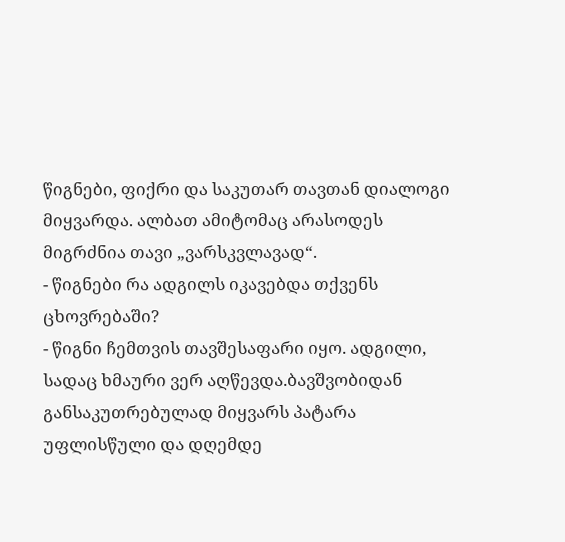წიგნები, ფიქრი და საკუთარ თავთან დიალოგი მიყვარდა. ალბათ ამიტომაც არასოდეს მიგრძნია თავი „ვარსკვლავად“.
- წიგნები რა ადგილს იკავებდა თქვენს ცხოვრებაში?
- წიგნი ჩემთვის თავშესაფარი იყო. ადგილი, სადაც ხმაური ვერ აღწევდა.ბავშვობიდან განსაკუთრებულად მიყვარს პატარა უფლისწული და დღემდე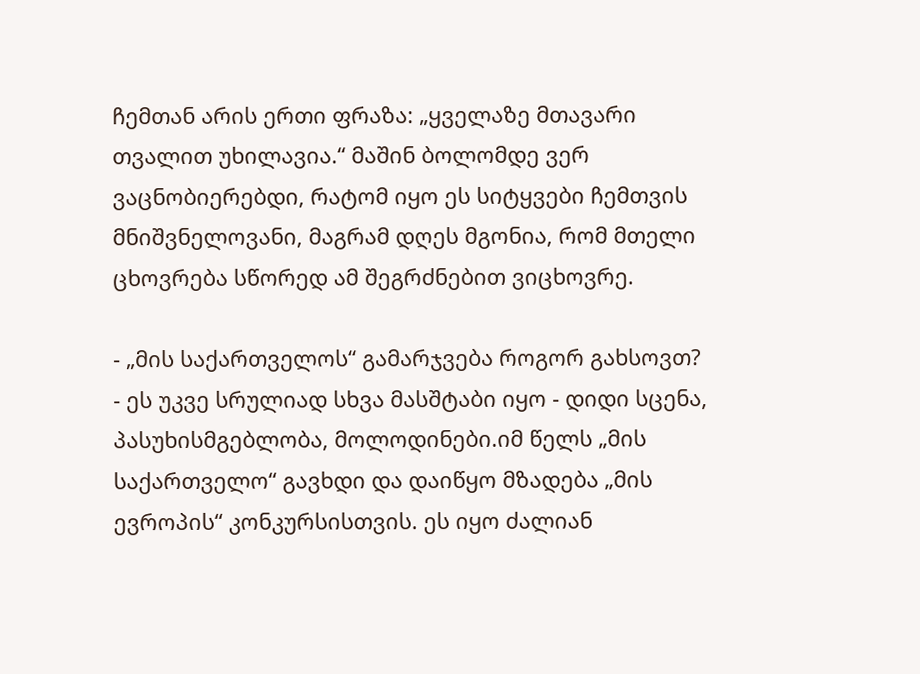ჩემთან არის ერთი ფრაზა: „ყველაზე მთავარი თვალით უხილავია.“ მაშინ ბოლომდე ვერ ვაცნობიერებდი, რატომ იყო ეს სიტყვები ჩემთვის მნიშვნელოვანი, მაგრამ დღეს მგონია, რომ მთელი ცხოვრება სწორედ ამ შეგრძნებით ვიცხოვრე.

- „მის საქართველოს“ გამარჯვება როგორ გახსოვთ?
- ეს უკვე სრულიად სხვა მასშტაბი იყო - დიდი სცენა, პასუხისმგებლობა, მოლოდინები.იმ წელს „მის საქართველო“ გავხდი და დაიწყო მზადება „მის ევროპის“ კონკურსისთვის. ეს იყო ძალიან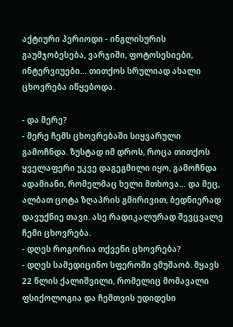აქტიური პერიოდი - ინგლისურის გაუმჯობესება, ვარჯიში, ფოტოსესიები, ინტერვიუები… თითქოს სრულიად ახალი ცხოვრება იწყებოდა.

- და მერე?
- მერე ჩემს ცხოვრებაში სიყვარული გამოჩნდა. ზუსტად იმ დროს, როცა თითქოს ყველაფერი უკვე დაგეგმილი იყო, გამოჩნდა ადამიანი, რომელმაც ხელი მთხოვა… და მეც, ალბათ ცოტა ზღაპრის გმირივით, ბედნიერად დავუქნიე თავი. ასე რადიკალურად შევცვალე ჩემი ცხოვრება.
- დღეს როგორია თქვენი ცხოვრება?
- დღეს სამედიცინო სფეროში ვმუშაობ. მყავს 22 წლის ქალიშვილი, რომელიც მომავალი ფსიქოლოგია და ჩემთვის უდიდესი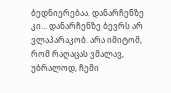ბედნიერებაა. დანარჩენზე კი… დანარჩენზე ბევრს არ ვლაპარაკობ. არა იმიტომ, რომ რაღაცას ვმალავ, უბრალოდ, ჩემი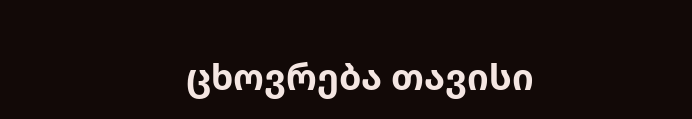ცხოვრება თავისი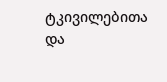ტკივილებითა და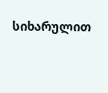სიხარულით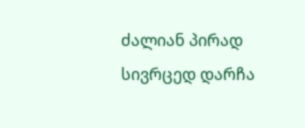ძალიან პირად სივრცედ დარჩა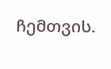ჩემთვის.